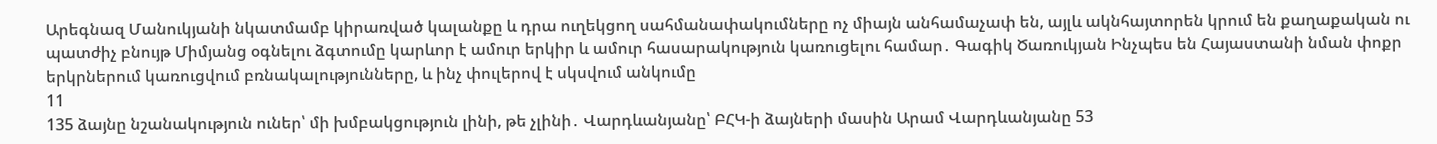Արեգնազ Մանուկյանի նկատմամբ կիրառված կալանքը և դրա ուղեկցող սահմանափակումները ոչ միայն անհամաչափ են, այլև ակնհայտորեն կրում են քաղաքական ու պատժիչ բնույթ Միմյանց օգնելու ձգտումը կարևոր է ամուր երկիր և ամուր հասարակություն կառուցելու համար․ Գագիկ Ծառուկյան Ինչպես են Հայաստանի նման փոքր երկրներում կառուցվում բռնակալությունները, և ինչ փուլերով է սկսվում անկումը
11
135 ձայնը նշանակություն ուներ՝ մի խմբակցություն լինի, թե չլինի․ Վարդևանյանը՝ ԲՀԿ-ի ձայների մասին Արամ Վարդևանյանը 53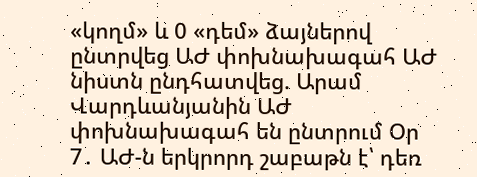«կողմ» և 0 «դեմ» ձայներով ընտրվեց ԱԺ փոխնախագահ ԱԺ նիստն ընդհատվեց. Արամ Վարդևանյանին ԱԺ փոխնախագահ են ընտրում Օր 7․ ԱԺ-ն երկրորդ շաբաթն է՝ դեռ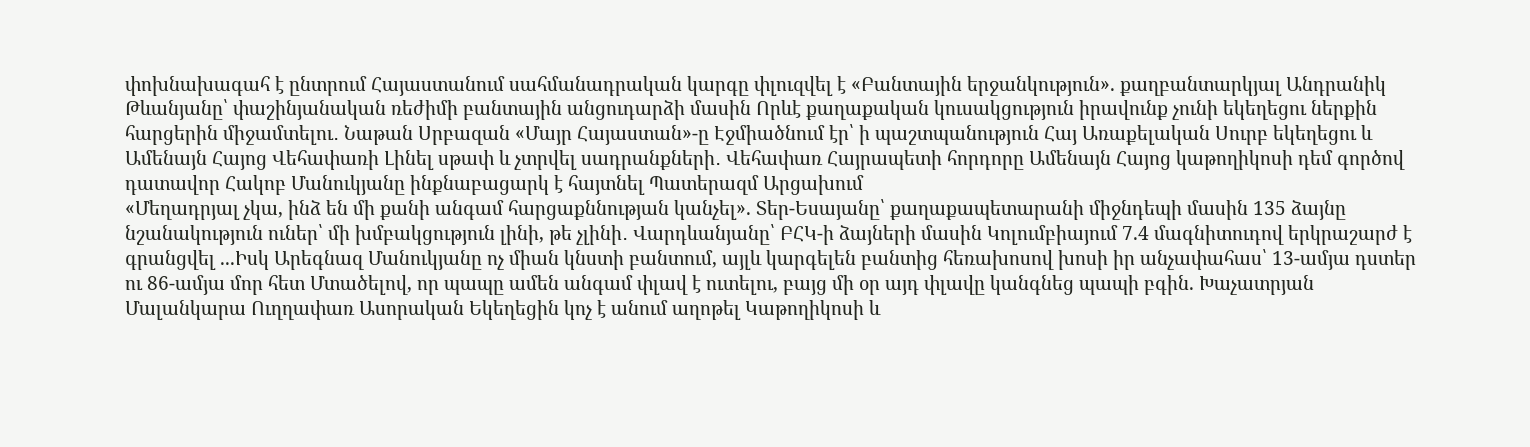փոխնախագահ է ընտրում Հայաստանում սահմանադրական կարգը փլուզվել է «Բանտային երջանկություն». քաղբանտարկյալ Անդրանիկ Թևանյանը՝ փաշինյանական ռեժիմի բանտային անցուդարձի մասին Որևէ քաղաքական կուսակցություն իրավունք չունի եկեղեցու ներքին հարցերին միջամտելու․ Նաթան Սրբազան «Մայր Հայաստան»-ը Էջմիածնում էր՝ ի պաշտպանություն Հայ Առաքելական Սուրբ եկեղեցու և Ամենայն Հայոց Վեհափառի Լինել սթափ և չտրվել սադրանքների․ Վեհափառ Հայրապետի հորդորը Ամենայն Հայոց կաթողիկոսի դեմ գործով դատավոր Հակոբ Մանուկյանը ինքնաբացարկ է հայտնել Պատերազմ Արցախում
«Մեղադրյալ չկա, ինձ են մի քանի անգամ հարցաքննության կանչել». Տեր-Եսայանը՝ քաղաքապետարանի միջնդեպի մասին 135 ձայնը նշանակություն ուներ՝ մի խմբակցություն լինի, թե չլինի․ Վարդևանյանը՝ ԲՀԿ-ի ձայների մասին Կոլումբիայում 7.4 մագնիտուդով երկրաշարժ է գրանցվել ...Իսկ Արեգնազ Մանուկյանը ոչ միան կնստի բանտում, այլև կարգելեն բանտից հեռախոսով խոսի իր անչափահաս՝ 13-ամյա դստեր ու 86-ամյա մոր հետ Մտածելով, որ պապը ամեն անգամ փլավ է ուտելու, բայց մի օր այդ փլավը կանգնեց պապի բգին. Խաչատրյան Մալանկարա Ուղղափառ Ասորական Եկեղեցին կոչ է անում աղոթել Կաթողիկոսի և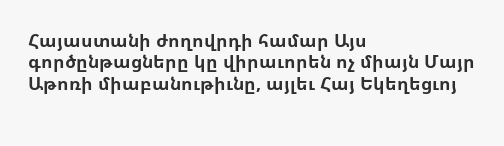Հայաստանի ժողովրդի համար Այս գործընթացները կը վիրաւորեն ոչ միայն Մայր Աթոռի միաբանութիւնը, այլեւ Հայ Եկեղեցւոյ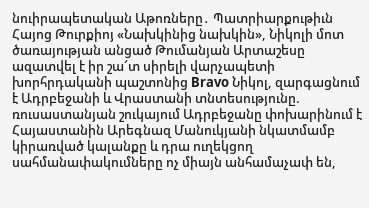նուիրապետական Աթոռները․ Պատրիարքութիւն Հայոց Թուրքիոյ «Նախկինից նախկին», Նիկոլի մոտ ծառայության անցած Թումանյան Արտաշեսը ազատվել է իր շա՜տ սիրելի վարչապետի խորհրդականի պաշտոնից Bravo Նիկոլ, զարգացնում է Ադրբեջանի և Վրաստանի տնտեսությունը. ռուսաստանյան շուկայում Ադրբեջանը փոխարինում է Հայաստանին Արեգնազ Մանուկյանի նկատմամբ կիրառված կալանքը և դրա ուղեկցող սահմանափակումները ոչ միայն անհամաչափ են,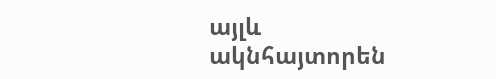այլև ակնհայտորեն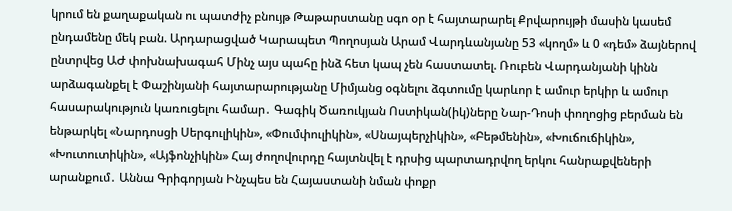կրում են քաղաքական ու պատժիչ բնույթ Թաթարստանը սգո օր է հայտարարել Քրվարույթի մասին կասեմ ընդամենը մեկ բան. Արդարացված Կարապետ Պողոսյան Արամ Վարդևանյանը 53 «կողմ» և 0 «դեմ» ձայներով ընտրվեց ԱԺ փոխնախագահ Մինչ այս պահը ինձ հետ կապ չեն հաստատել. Ռուբեն Վարդանյանի կինն արձագանքել է Փաշինյանի հայտարարությանը Միմյանց օգնելու ձգտումը կարևոր է ամուր երկիր և ամուր հասարակություն կառուցելու համար․ Գագիկ Ծառուկյան Ոստիկան(իկ)ները Նար-Դոսի փողոցից բերման են ենթարկել «Նարդոսցի Սերգուլիկին», «Փումփուլիկին», «Սնայպերչիկին», «Բեթմենին», «Խուճուճիկին», «Խուտուտիկին», «Այֆոնչիկին» Հայ ժողովուրդը հայտնվել է դրսից պարտադրվող երկու հանրաքվեների արանքում․ Աննա Գրիգորյան Ինչպես են Հայաստանի նման փոքր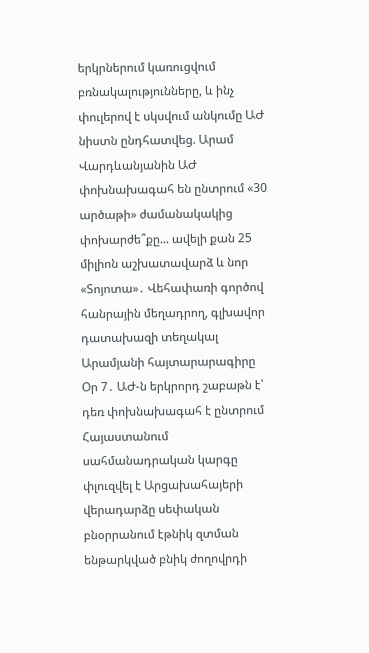երկրներում կառուցվում բռնակալությունները, և ինչ փուլերով է սկսվում անկումը ԱԺ նիստն ընդհատվեց. Արամ Վարդևանյանին ԱԺ փոխնախագահ են ընտրում «30 արծաթի» ժամանակակից փոխարժե՞քը... ավելի քան 25 միլիոն աշխատավարձ և նոր «Տոյոտա»․ Վեհափառի գործով հանրային մեղադրող, գլխավոր դատախազի տեղակալ Արամյանի հայտարարագիրը Օր 7․ ԱԺ-ն երկրորդ շաբաթն է՝ դեռ փոխնախագահ է ընտրում Հայաստանում սահմանադրական կարգը փլուզվել է Արցախահայերի վերադարձը սեփական բնօրրանում էթնիկ զտման ենթարկված բնիկ ժողովրդի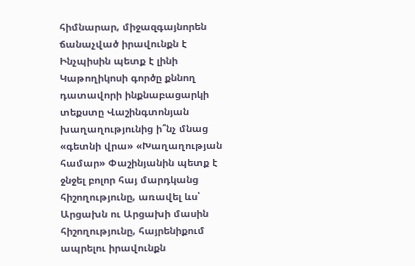հիմնարար, միջազգայնորեն ճանաչված իրավունքն է Ինչպիսին պետք է լինի Կաթողիկոսի գործը քննող դատավորի ինքնաբացարկի տեքստը Վաշինգտոնյան խաղաղությունից ի՞նչ մնաց «գետնի վրա» «Խաղաղության համար» Փաշինյանին պետք է ջնջել բոլոր հայ մարդկանց հիշողությունը, առավել ևս՝ Արցախն ու Արցախի մասին հիշողությունը, հայրենիքում ապրելու իրավունքն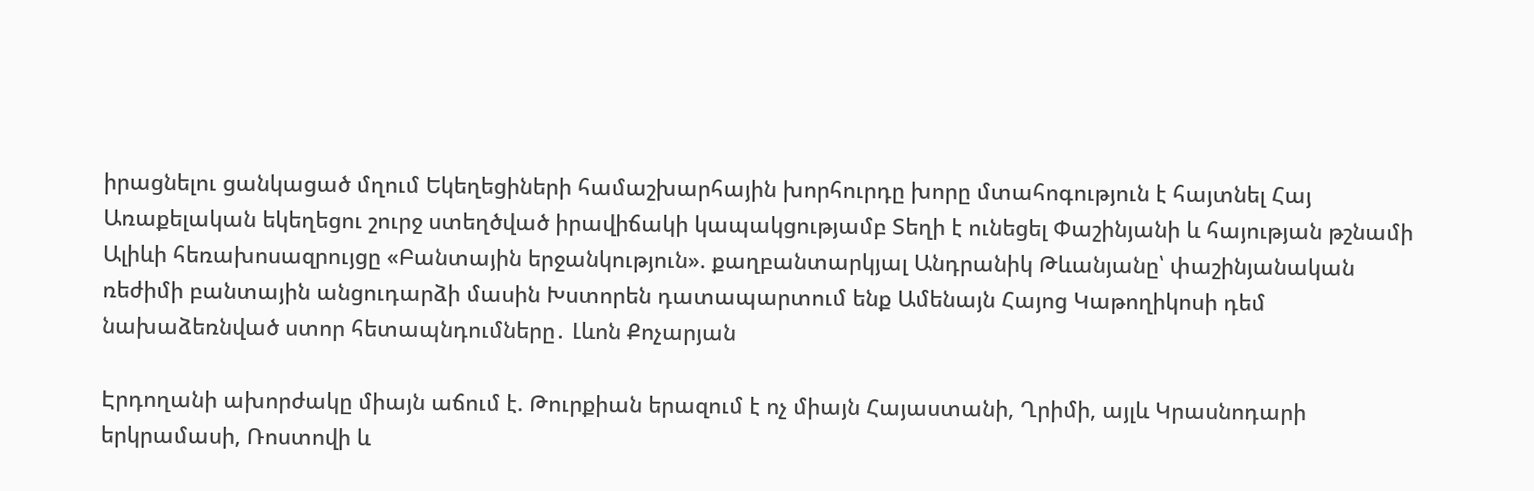իրացնելու ցանկացած մղում Եկեղեցիների համաշխարհային խորհուրդը խորը մտահոգություն է հայտնել Հայ Առաքելական եկեղեցու շուրջ ստեղծված իրավիճակի կապակցությամբ Տեղի է ունեցել Փաշինյանի և հայության թշնամի Ալիևի հեռախոսազրույցը «Բանտային երջանկություն». քաղբանտարկյալ Անդրանիկ Թևանյանը՝ փաշինյանական ռեժիմի բանտային անցուդարձի մասին Խստորեն դատապարտում ենք Ամենայն Հայոց Կաթողիկոսի դեմ նախաձեռնված ստոր հետապնդումները․ Լևոն Քոչարյան

Էրդողանի ախորժակը միայն աճում է. Թուրքիան երազում է ոչ միայն Հայաստանի, Ղրիմի, այլև Կրասնոդարի երկրամասի, Ռոստովի և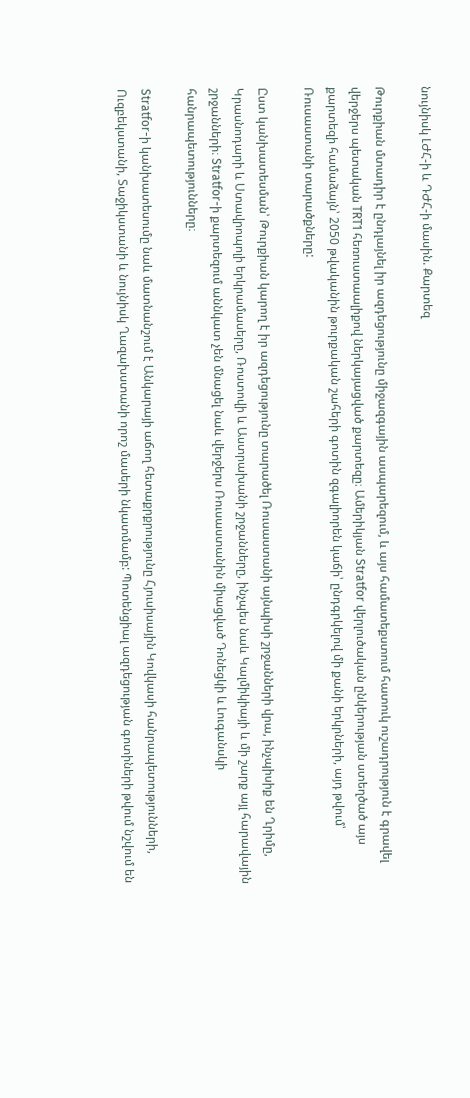նույնիսկ ԼԺՀ-ի և ԴԺՀ-ի մասին. Քարտեզ

Թուրքիան մտադիր է ընդլայնել իր ազդեցությունը միջազգային ասպարեզում, և այս համատեքստում հատուկ ուշադրություն է գրավել վերջերս պետական TRT1 հեռուստաալիքով ներկայացված քարտեզը։ Ամերիկյան Stratfor վերլուծական ընկերության ստեղծած այս քարտեզի համաձայն՝ 2050 թվականին թուրքական շահերի գոտին զգալիորեն կաճի՝ ընդգրկելով մի քանի երկրների, այդ թվում՝ Ռուսաստանի տարածքները:

Ըստ կանխատեսման՝ Թուրքիան կարող է իր ազդեցությունը տարածել Ռուսաստանի այնպիսի շրջանների վրա, ինչպիսիք են Ղրիմը, Կրասնոդարի և Ստավրոպոլի երկրամասերը, Ռոստովի և Աստրախանի շրջանները, ինչպես նաև Կալմիկիայի և մի շարք այլ հարավային շրջանների։ Stratfor-ի քարտեզում աննկատ չեն մնացել նաև վերջերս Ռուսաստանին միացված Դոնեցկի և Լուգանսկի հանրապետությունները։

Stratfor-ի կանխատեսումը նաև մատնանշում է Անկարայի աճող հետաքրքրությունը Հյուսիսային Կովկասի հանրապետությունների, Ուզբեկստանի, Տաջիկստանի և նույնիսկ Ղազախստանի որոշ մասերի նկատմամբ: Պոտենցիալ ազդեցության գոտիների թվում նշվում են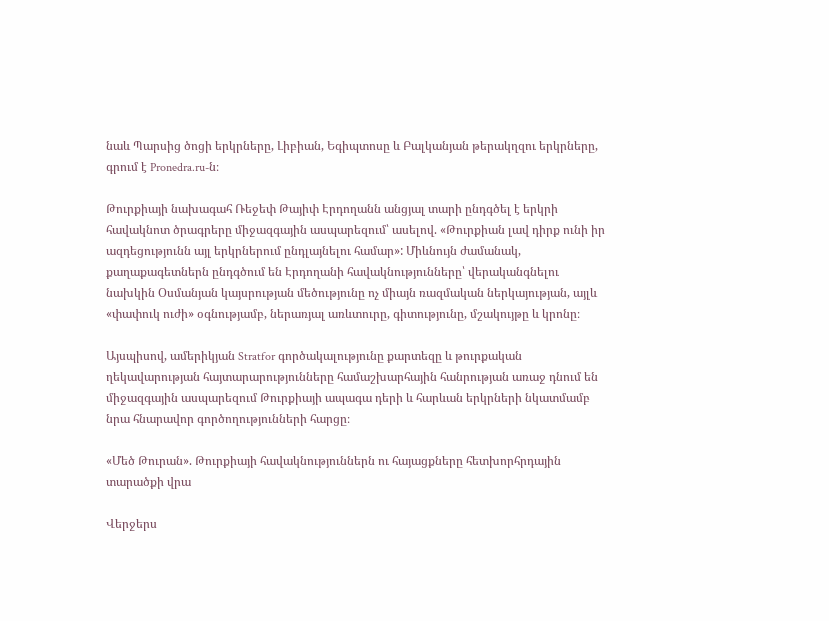նաև Պարսից ծոցի երկրները, Լիբիան, Եգիպտոսը և Բալկանյան թերակղզու երկրները, գրում է Pronedra.ru-ն։

Թուրքիայի նախագահ Ռեջեփ Թայիփ Էրդողանն անցյալ տարի ընդգծել է երկրի հավակնոտ ծրագրերը միջազգային ասպարեզում՝ ասելով. «Թուրքիան լավ դիրք ունի իր ազդեցությունն այլ երկրներում ընդլայնելու համար»: Միևնույն ժամանակ, քաղաքագետներն ընդգծում են Էրդողանի հավակնությունները՝ վերականգնելու նախկին Օսմանյան կայսրության մեծությունը ոչ միայն ռազմական ներկայության, այլև «փափուկ ուժի» օգնությամբ, ներառյալ առևտուրը, գիտությունը, մշակույթը և կրոնը։

Այսպիսով, ամերիկյան Stratfor գործակալությունը քարտեզը և թուրքական ղեկավարության հայտարարությունները համաշխարհային հանրության առաջ դնում են միջազգային ասպարեզում Թուրքիայի ապագա դերի և հարևան երկրների նկատմամբ նրա հնարավոր գործողությունների հարցը։

«Մեծ Թուրան». Թուրքիայի հավակնություններն ու հայացքները հետխորհրդային տարածքի վրա

Վերջերս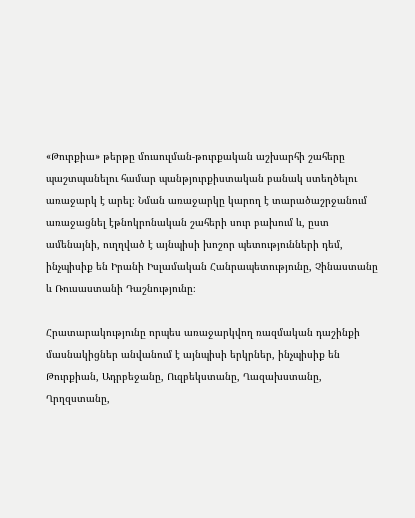«Թուրքիա» թերթը մուսուլման-թուրքական աշխարհի շահերը պաշտպանելու համար պանթյուրքիստական բանակ ստեղծելու առաջարկ է արել։ Նման առաջարկը կարող է տարածաշրջանում առաջացնել էթնոկրոնական շահերի սուր բախում և, ըստ ամենայնի, ուղղված է այնպիսի խոշոր պետությունների դեմ, ինչպիսիք են Իրանի Իսլամական Հանրապետությունը, Չինաստանը և Ռուսաստանի Դաշնությունը։

Հրատարակությունը որպես առաջարկվող ռազմական դաշինքի մասնակիցներ անվանում է այնպիսի երկրներ, ինչպիսիք են Թուրքիան, Ադրբեջանը, Ուզբեկստանը, Ղազախստանը, Ղրղզստանը,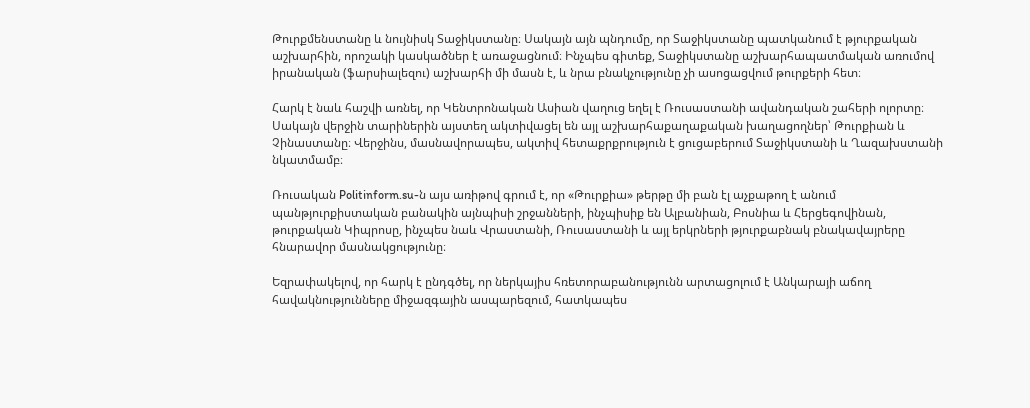Թուրքմենստանը և նույնիսկ Տաջիկստանը։ Սակայն այն պնդումը, որ Տաջիկստանը պատկանում է թյուրքական աշխարհին, որոշակի կասկածներ է առաջացնում։ Ինչպես գիտեք, Տաջիկստանը աշխարհապատմական առումով իրանական (ֆարսիալեզու) աշխարհի մի մասն է, և նրա բնակչությունը չի ասոցացվում թուրքերի հետ։

Հարկ է նաև հաշվի առնել, որ Կենտրոնական Ասիան վաղուց եղել է Ռուսաստանի ավանդական շահերի ոլորտը։ Սակայն վերջին տարիներին այստեղ ակտիվացել են այլ աշխարհաքաղաքական խաղացողներ՝ Թուրքիան և Չինաստանը։ Վերջինս, մասնավորապես, ակտիվ հետաքրքրություն է ցուցաբերում Տաջիկստանի և Ղազախստանի նկատմամբ։

Ռուսական Politinform.su-ն այս առիթով գրում է, որ «Թուրքիա» թերթը մի բան էլ աչքաթող է անում պանթյուրքիստական բանակին այնպիսի շրջանների, ինչպիսիք են Ալբանիան, Բոսնիա և Հերցեգովինան, թուրքական Կիպրոսը, ինչպես նաև Վրաստանի, Ռուսաստանի և այլ երկրների թյուրքաբնակ բնակավայրերը հնարավոր մասնակցությունը։

Եզրափակելով, որ հարկ է ընդգծել, որ ներկայիս հռետորաբանությունն արտացոլում է Անկարայի աճող հավակնությունները միջազգային ասպարեզում, հատկապես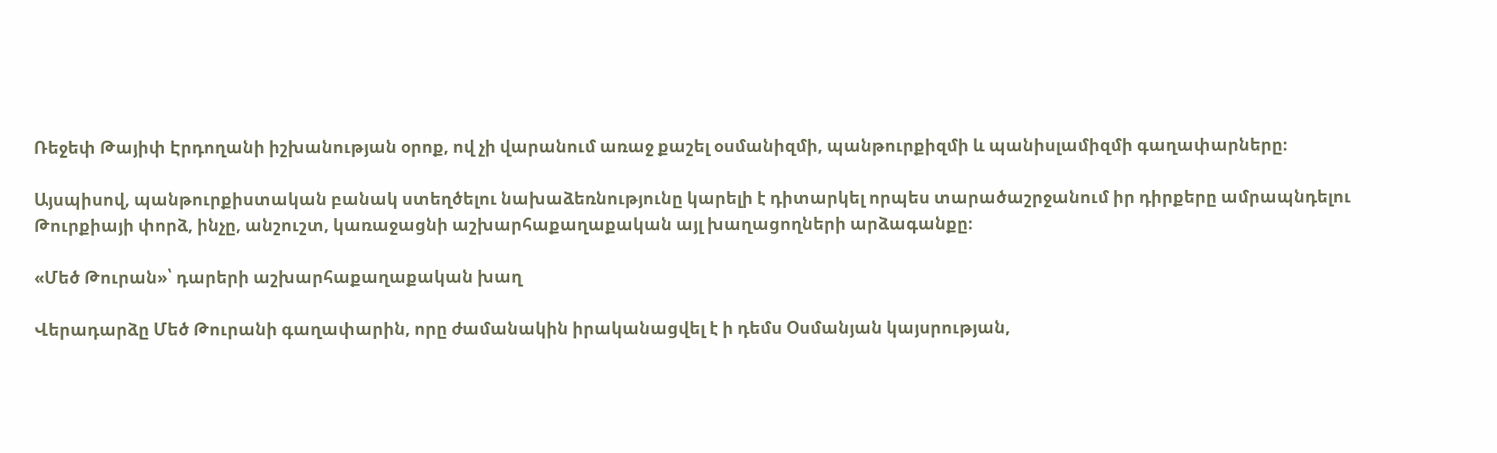Ռեջեփ Թայիփ Էրդողանի իշխանության օրոք, ով չի վարանում առաջ քաշել օսմանիզմի, պանթուրքիզմի և պանիսլամիզմի գաղափարները։

Այսպիսով, պանթուրքիստական բանակ ստեղծելու նախաձեռնությունը կարելի է դիտարկել որպես տարածաշրջանում իր դիրքերը ամրապնդելու Թուրքիայի փորձ, ինչը, անշուշտ, կառաջացնի աշխարհաքաղաքական այլ խաղացողների արձագանքը։

«Մեծ Թուրան»՝ դարերի աշխարհաքաղաքական խաղ

Վերադարձը Մեծ Թուրանի գաղափարին, որը ժամանակին իրականացվել է ի դեմս Օսմանյան կայսրության,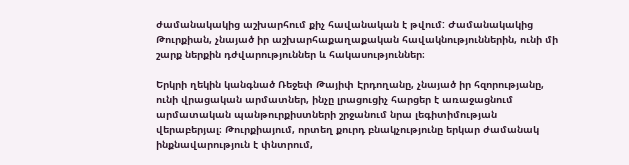ժամանակակից աշխարհում քիչ հավանական է թվում: Ժամանակակից Թուրքիան, չնայած իր աշխարհաքաղաքական հավակնություններին, ունի մի շարք ներքին դժվարություններ և հակասություններ։

Երկրի ղեկին կանգնած Ռեջեփ Թայիփ Էրդողանը, չնայած իր հզորությանը, ունի վրացական արմատներ, ինչը լրացուցիչ հարցեր է առաջացնում արմատական պանթուրքիստների շրջանում նրա լեգիտիմության վերաբերյալ։ Թուրքիայում, որտեղ քուրդ բնակչությունը երկար ժամանակ ինքնավարություն է փնտրում,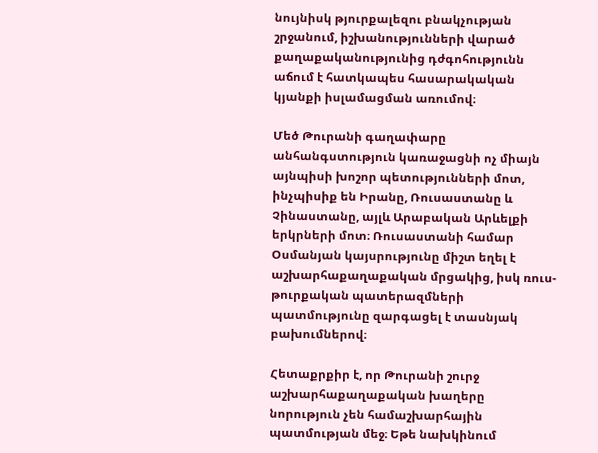նույնիսկ թյուրքալեզու բնակչության շրջանում, իշխանությունների վարած քաղաքականությունից դժգոհությունն աճում է հատկապես հասարակական կյանքի իսլամացման առումով։

Մեծ Թուրանի գաղափարը անհանգստություն կառաջացնի ոչ միայն այնպիսի խոշոր պետությունների մոտ, ինչպիսիք են Իրանը, Ռուսաստանը և Չինաստանը, այլև Արաբական Արևելքի երկրների մոտ։ Ռուսաստանի համար Օսմանյան կայսրությունը միշտ եղել է աշխարհաքաղաքական մրցակից, իսկ ռուս-թուրքական պատերազմների պատմությունը զարգացել է տասնյակ բախումներով։

Հետաքրքիր է, որ Թուրանի շուրջ աշխարհաքաղաքական խաղերը նորություն չեն համաշխարհային պատմության մեջ։ Եթե նախկինում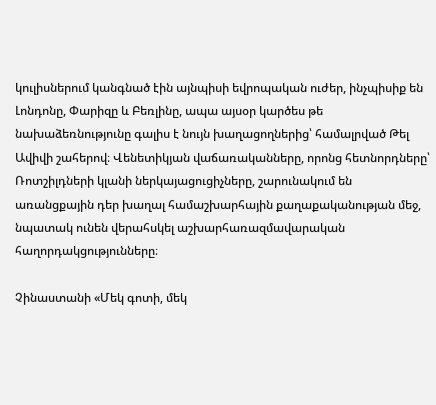կուլիսներում կանգնած էին այնպիսի եվրոպական ուժեր, ինչպիսիք են Լոնդոնը, Փարիզը և Բեռլինը, ապա այսօր կարծես թե նախաձեռնությունը գալիս է նույն խաղացողներից՝ համալրված Թել Ավիվի շահերով։ Վենետիկյան վաճառականները, որոնց հետնորդները՝ Ռոտշիլդների կլանի ներկայացուցիչները, շարունակում են առանցքային դեր խաղալ համաշխարհային քաղաքականության մեջ, նպատակ ունեն վերահսկել աշխարհառազմավարական հաղորդակցությունները։

Չինաստանի «Մեկ գոտի, մեկ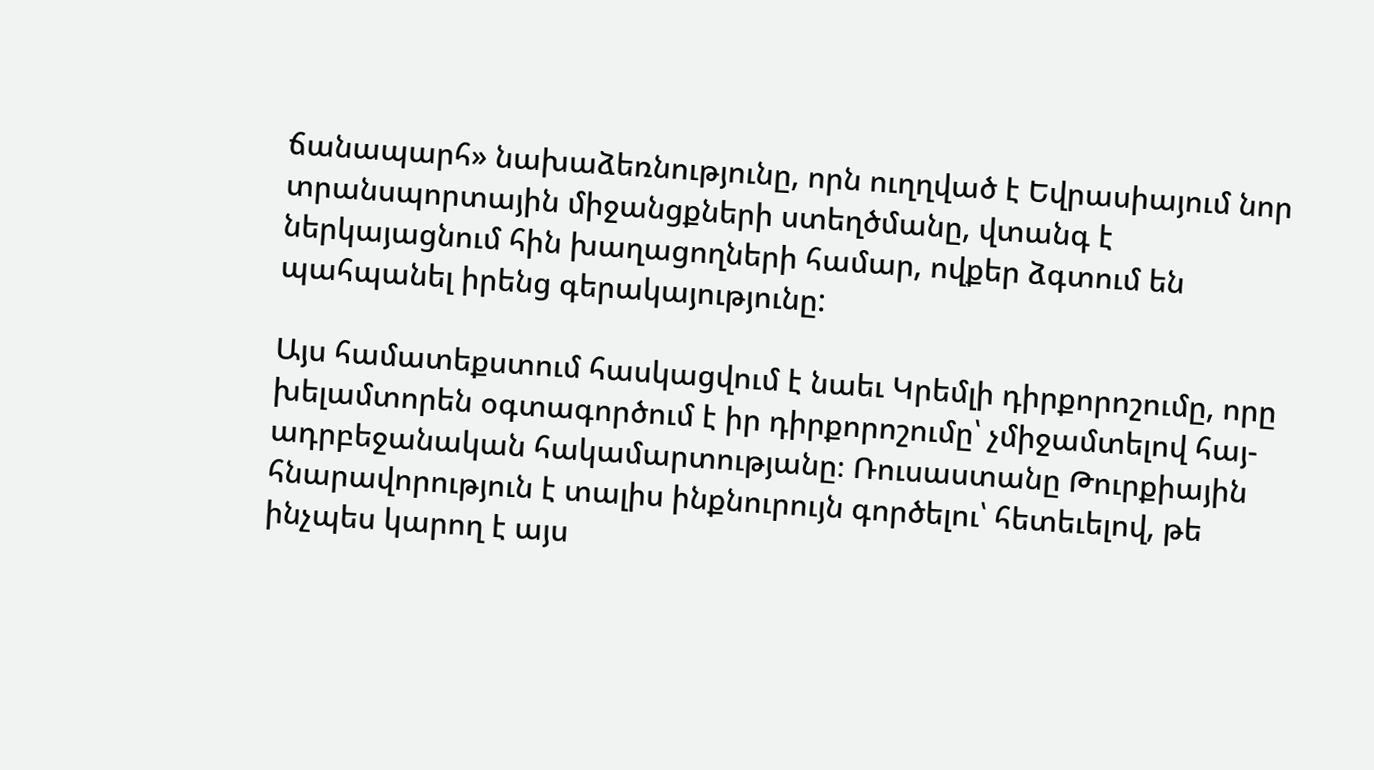ճանապարհ» նախաձեռնությունը, որն ուղղված է Եվրասիայում նոր տրանսպորտային միջանցքների ստեղծմանը, վտանգ է ներկայացնում հին խաղացողների համար, ովքեր ձգտում են պահպանել իրենց գերակայությունը:

Այս համատեքստում հասկացվում է նաեւ Կրեմլի դիրքորոշումը, որը խելամտորեն օգտագործում է իր դիրքորոշումը՝ չմիջամտելով հայ-ադրբեջանական հակամարտությանը։ Ռուսաստանը Թուրքիային հնարավորություն է տալիս ինքնուրույն գործելու՝ հետեւելով, թե ինչպես կարող է այս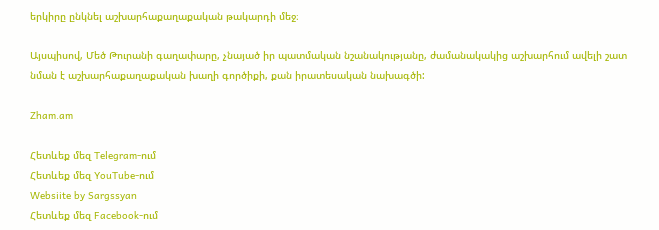երկիրը ընկնել աշխարհաքաղաքական թակարդի մեջ։

Այսպիսով, Մեծ Թուրանի գաղափարը, չնայած իր պատմական նշանակությանը, ժամանակակից աշխարհում ավելի շատ նման է աշխարհաքաղաքական խաղի գործիքի, քան իրատեսական նախագծի:

Zham.am

Հետևեք մեզ Telegram-ում
Հետևեք մեզ YouTube-ում
Websiite by Sargssyan
Հետևեք մեզ Facebook-ում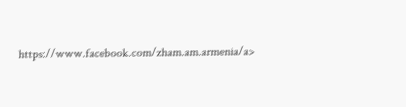https://www.facebook.com/zham.am.armenia/a>